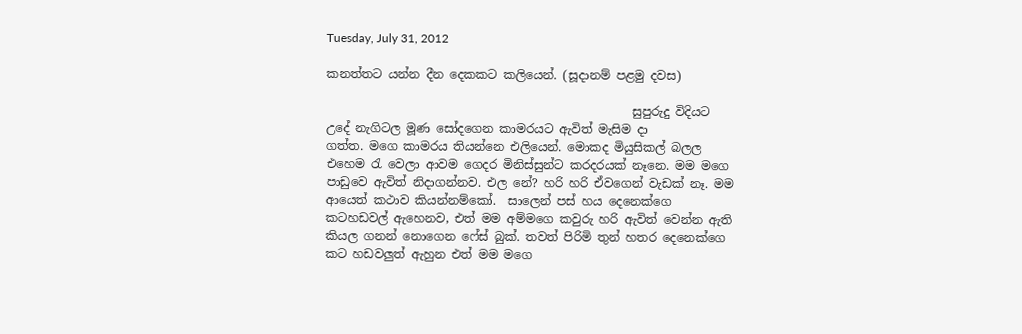Tuesday, July 31, 2012

කනත්තට යන්න දීන දෙකකට කලියෙන්. (සූදානම් පළමු දවස)

                                                   සුපුරුදු විදිය‍ට උදේ නැගිටල මූණ සෝදගෙන කාමරයට ඇවිත් මැසිම දා
ගත්ත. මගෙ කාමරය තියන්නෙ එලියෙන්. මොකද මියුසිකල් බලල එහෙම රැ වෙලා ආවම ගෙදර මිනිස්සුන්ට කරදරයක් නෑනෙ. මම මගෙ පාඩුවෙ ඇවිත් නිදාගන්නව. එල නේ? හරි හරි ඒවගෙන් වැඩක් නෑ. මම ආයෙත් කථාව කියන්නම්කෝ.  සාලෙන් පස් හය දෙනෙක්‍‍ගෙ කටහඩවල් ඇහෙනව, එත් මම අම්මගෙ කවුරු හරි ඇවිත් වෙන්න ඇති කියල ගනන් නොගෙන ෆේස් බුක්. තවත් පිරිමි තුන් හතර දෙනෙක්ගෙ කට හඩවලුත් ඇහුන එත් මම මගෙ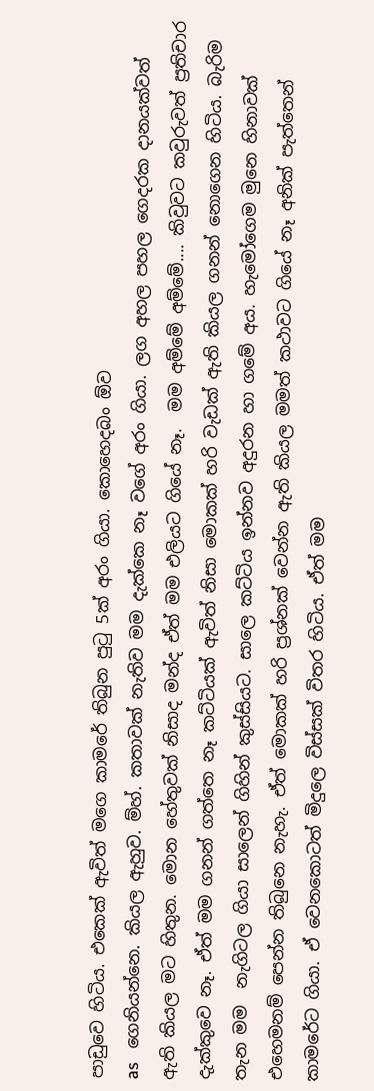පාඩුවෙ හිටිය. එකෙක් ඇවිත් මගෙ කාමරේ තිබුන පුටු 5ක් අරං ගියා. කොහෙදබං ඕව
as   ගෙනියන්නෙ. කියල ඇහුව. ම්හ්. කතාවක් නැතිව මම ‍දැක්කෙ නෑ වගේ අරං ගියා. ලග අහල පහල ගෙදරක දානයක්වත් ඇති කියල මට හිතුන. මොන හේතුවක් නිසාද මන්ද ඒත් මම එලියට ගියේ නෑ.  මම අම්මේ අම්මේ.... කිවුවට කවුරුවත් ප්‍රතිචාර දැක්කුවෙ නෑ. ඒත් මම ගනන් ගත්තෙ නෑ කට්ටියක් ඇවිත් නිසා මොකක් හරි වැඩක් ඇති කියල ගනන් නො‍ගෙන හිටිය. බැරිම තැන මම  නැගිටල ගියා සාලෙන් ගිහින් කුස්සියට. සාලෙ කට්ටිය ඉන්නව අදුරන හා ගමේ අය. හැමෝගෙම මුනෙ හිනාවක් එහෙමනම් පෙන්න තිබුනෙ නැහැ. ඒත් මොකක් හරි ප්‍රශ්නක් වෙන්න ඇති කියල මමත් කථාවට ගියේ නෑ අනික් පැත්තෙන් කාමරේට ගියා. ඒ වෙනකොටත් මිදුලෙ විස්සක් විතර හිටිය. ඒත් මම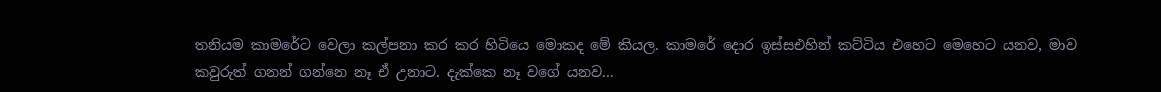තනියම කාමරේට වෙලා කල්පනා කර කර හිටියෙ මොකද මේ කියල. කාමරේ දොර ඉස්සඑහින් කට්ටිය එහෙට මෙහෙට යනව, මාව කවුරුත් ගනන් ගන්නෙ නෑ ඒ උනාට. දැක්කෙ නෑ වගේ යනව...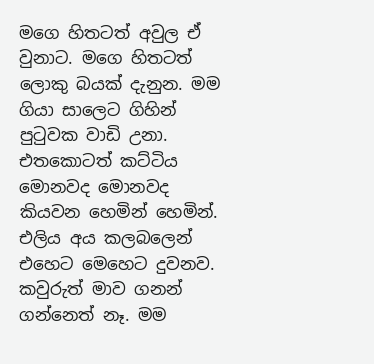මගෙ හිතටත් අවුල ඒ වුනාට. ම‍ගෙ හිතටත් ලොකු බයක් දැනුන. මම ගියා සාලෙට ගිහින් පුටුවක වාඩි උනා. එතකොටත් කට්ටිය මොනවද මොනවද කියවන හෙමින් හෙමින්. එලිය අය කලබලෙන් එහෙට මෙහෙට දුවනව. කවුරුත් මාව ගනන් ගන්නෙත් නෑ. මම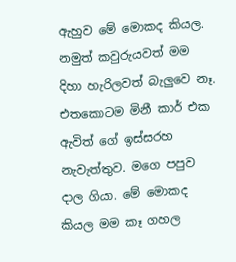ඇහුව මේ මොකද කියල. නමුත් කවුරුයවත් මම දිහා හැරිලවත් බැලුවෙ නෑ.
එතකොටම මිනී කාර් එක ඇවිත් ගේ ඉස්සරහ නැවැත්තුව. මගෙ පපුව දාල ගියා. මේ මොකද කියල මම කෑ ගහල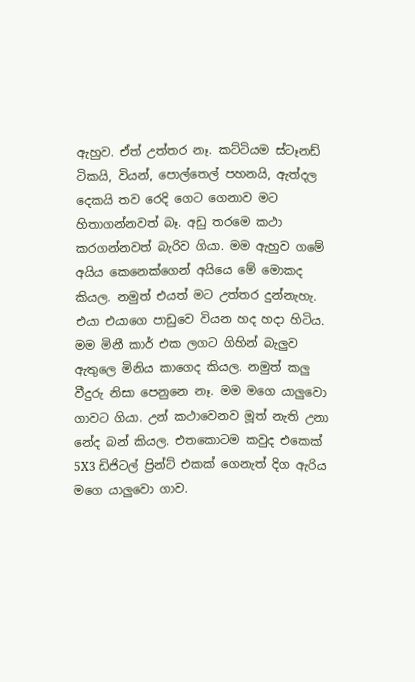ඇහුව. ඒත් උත්තර නෑ. කට්‍ටියම ස්ටෑනඩ් ටිකයි, වියන්, පොල්තෙල් පහනයි, ඇත්දල දෙකයි ‍තව රෙදි ගෙට ගෙනාව මට හිතාගන්නවත් බෑ. අඩු තරමෙ කථා කරගන්නවත් බැරිව ගියා. මම ඇහුව ගමේ අයිය කෙනෙක්ගෙන් අයියෙ මේ මොකද කියල. නමුත් එයත් මට උත්තර දුන්නැහැ. එයා එයාගෙ පාඩුවෙ වියන හද හදා හිටිය. මම මිනී කාර් එක ලගට ගිහින් බැලුව ඇතුලෙ මිනිය කාගෙද කියල. නමුත් කලු වීදුරු නිසා පෙනුනෙ නෑ. මම මගෙ යාලුවො ගාවට ගියා. උන් කථාවෙනව මූත් නැති උනා නේද බන් කියල. එතකොටම කවුද එකෙක් 5X3 ඩිජිටල් ප්‍රින්ට් එකක් ගෙනැත් දිග ඇරිය මගෙ යාලුවො ගාව.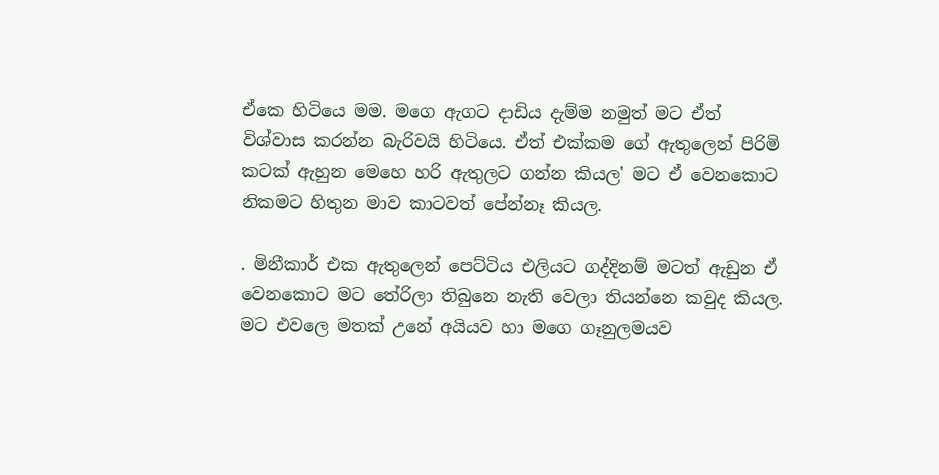ඒකෙ හිටියෙ මම. මගෙ ඇගට දාඩිය දැම්ම නමුත් මට ඒත් විශ්වාස කරන්න බැරිවයි හිටියෙ. ඒත් එක්කම ගේ ඇතුලෙන් පිරිමි කටක් ඇහුන මෙහෙ හරි ඇතුලට ගන්න කියල' ම‍ට ඒ වෙනකො‍ට නිකමට හිතුන මාව කාටවත් පේන්නෑ කියල.

. මිනීකාර් එක ඇතුලෙන් පෙට්ටිය එලියට ගද්දිනම් මටත් ඇඩුන ඒ වෙනකොට මට තේරිලා තිබුනෙ නැති වෙලා තියන්නෙ කවුද කියල. මට එවලෙ මතක් උ‍‍නේ අයියව හා මගෙ ගෑනුලමයව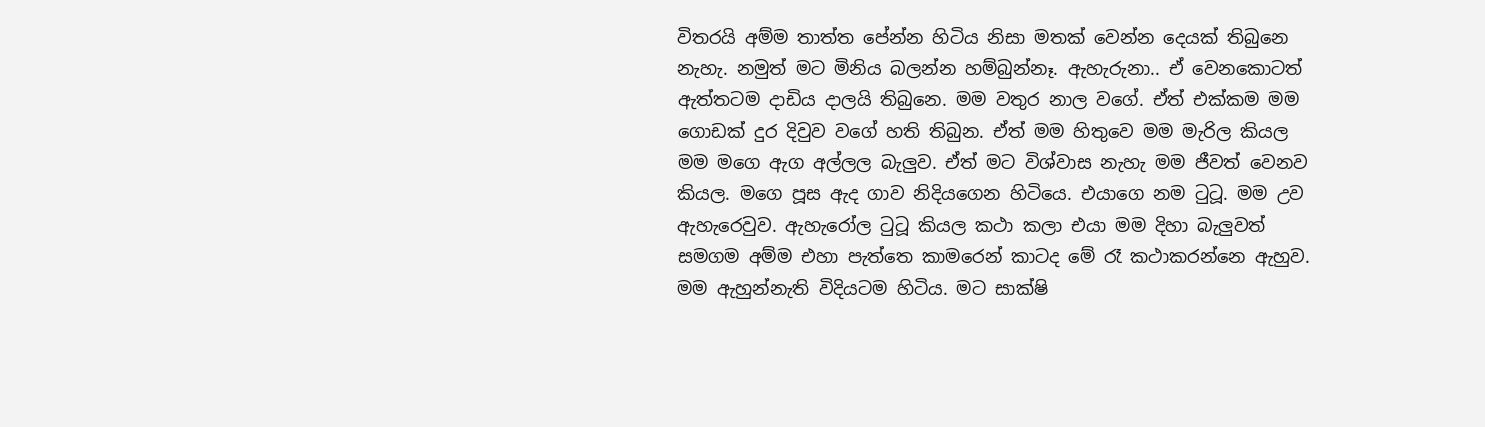විතරයි අම්ම තාත්ත පේන්න හිටිය නිසා මතක් වෙන්න දෙයක් තිබුනෙ නැහැ. නමුත් මට මිනිය බලන්න හම්බුන්නෑ. ඇහැරුනා.. ඒ වෙනකොටත් ඇත්තටම දාඩිය දාලයි තිබුනෙ. මම වතුර නාල වගේ. ඒත් එක්කම මම ගොඩක් දුර දිවුව වගේ හති තිබුන. ඒත් මම හිතුවෙ මම මැරිල කියල මම මගෙ ඇග අල්ලල බැලුව. ඒත් ම‍ට විශ්වාස නැහැ මම ජීවත් වෙනව කියල. මගෙ පූස ඇද ගාව නිදියගෙන හිටියෙ. එයාගෙ නම ටුටූ. මම උව ඇහැරෙවුව. ඇහැරෝල ටුටූ කියල කථා කලා එයා මම දිහා බැලුවත් සමගම අම්ම එහා පැත්තෙ කාමරෙන් කාටද මේ රෑ කථාකරන්නෙ ඇහුව. මම ඇහුන්නැති විදියටම හිටිය. මට සාක්ෂි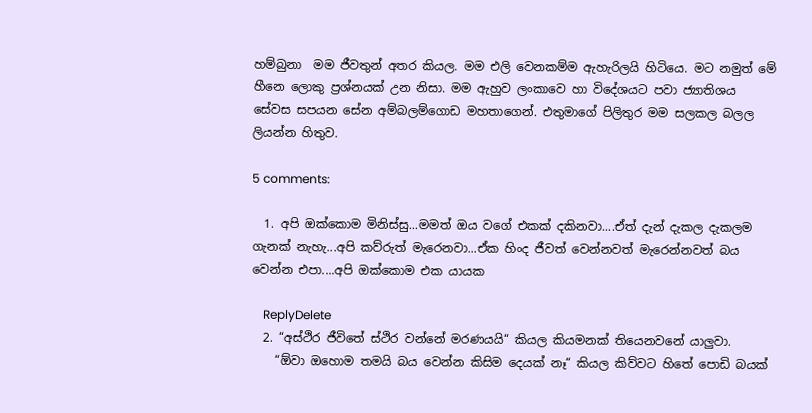හම්බුනා  මම ජීවතුන් අතර කියල. මම එලි වෙනකම්ම ඇහැරිලයි හිටියෙ. මට නමුත් මේ හීනෙ ලොකු ප්‍රශ්නයක් උන නිසා. මම ඇහුව ලංකාවෙ හා විදේශයට පවා ජ්‍යාතිශය සේවස සපයන සේන අම්බලම්ගොඩ මහතාගෙන්. එතුමාගේ පිලිතුර මම සලකල බලල ලියන්න හිතුව.

5 comments:

  1. අපි ඔක්කොම මිනිස්සු...මමත් ඔය වගේ එකක් දකිනවා....ඒත් දැන් දැකල දැකලම ගැනක් නැහැ...අපි කව්රුත් මැරෙනවා...ඒක හිංද ජීවත් වෙන්නවත් මැරෙන්නවත් බය වෙන්න එපා....අපි ඔක්කොම එක යායක

    ReplyDelete
  2. “අස්ථිර ජීවිතේ ස්ථිර වන්නේ මරණයයි“ කියල කියමනක් තියෙනවනේ යාලුවා.
    “ඕවා ඔහොම තමයි බය වෙන්න කිසිම දෙයක් නෑ“ කියල කිව්වට හිතේ පොඩි බයක්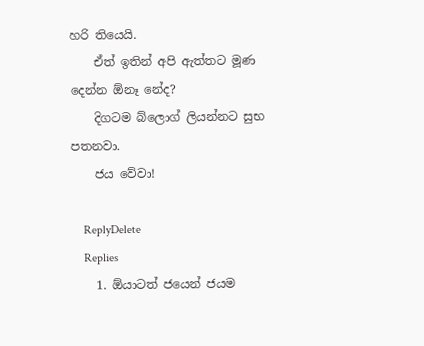හරි තියෙයි.
    ඒත් ඉතින් අපි ඇත්තට මූණ දෙන්න ඕනෑ නේද?
    දිගටම බ්ලොග් ලියන්නට සුභ පතනවා.
    ජය වේවා!

    ReplyDelete
    Replies
    1. ඕයාටත් ජයෙන් ජයම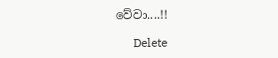වේවා....!!

      Delete